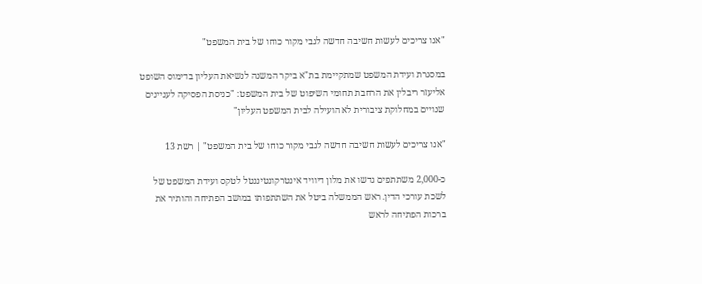"אנו צריכים לעשות חשיבה חדשה לגבי מקור כוחו של בית המשפט"

במסגרת ועידת המשפט שמתקיימת בת"א ביקר המשנה לנשיאת העליון בדימוס השופט אליעזר ריבלין את הרחבת תחומי השיפוט של בית המשפט: "כניסת הפסיקה לעניינים שנויים במחלוקת ציבורית לא הועילה לבית המשפט העליון"

"אנו צריכים לעשות חשיבה חדשה לגבי מקור כוחו של בית המשפט" | רשת 13

כ-2,000 משתתפים גדשו את מלון דיוויד אינטרקונטיננטל לטקס ועידת המשפט של לשכת עורכי הדין. ראש הממשלה ביטל את השתתפותו במושב הפתיחה והותיר את ברכות הפתיחה לראש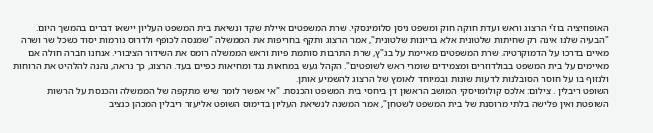האופוזיציה בוז'י הרצוג וראש ועדת חוקה חוק ומשפט ניסן סלומינסקי. שרת המשפטים איילת שקד ונשיאת בית המשפט העליון יישאו דברים בהמשך היום.
"הבעיה שלנו אינה רק שחיתות שלטונית אלא בריונות שלטונית", אמר הרצוג ותקף בחריפות את הממשלה "שמנסה לכופף ולדרוס נורמות יסוד כשכל שר ושרה מאיים בדרכו על הדמוקרטיה. שרת המשפטים מאיימת על בג"ץ, שרת התרבות סותמת פיות וראש הממשלה רומס את השידור הציבורי. אנחנו חברה חולה אם מאיימים על בית המשפט בבולדוזרים ומצמידים שומרי ראש לשופטים". הקהל געש במחאות נגד ומחיאות כפיים בעד. הרצוג, כך נראה, נהנה להלהיט את הרוחות ולנזוף בו על חוסר הסובלנות לדעות שונות ובמיוחד לאומץ של הרצוג להשמיע אותן.
השופט ריבלין . צילום: אלכס קולומויסקי המושב הראשון דן ביחסי בית המשפט והכנסת. "אי אפשר לומר שיש מתקפה של הממשלה והכנסת על הרשות השופטת ואין פלישה בלתי מרוסנת של בית המשפט לשטחן", אמר המשנה לנשיאת העליון בדימוס השופט אליעזר ריבלין המכהן כנציב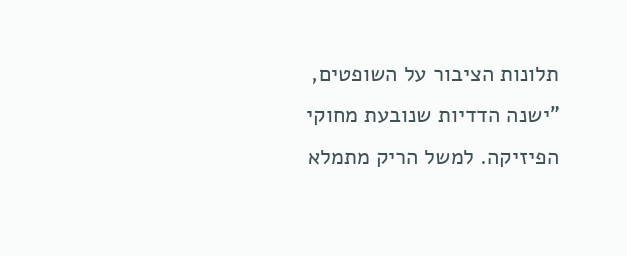תלונות הציבור על השופטים, "ישנה הדדיות שנובעת מחוקי הפיזיקה. למשל הריק מתמלא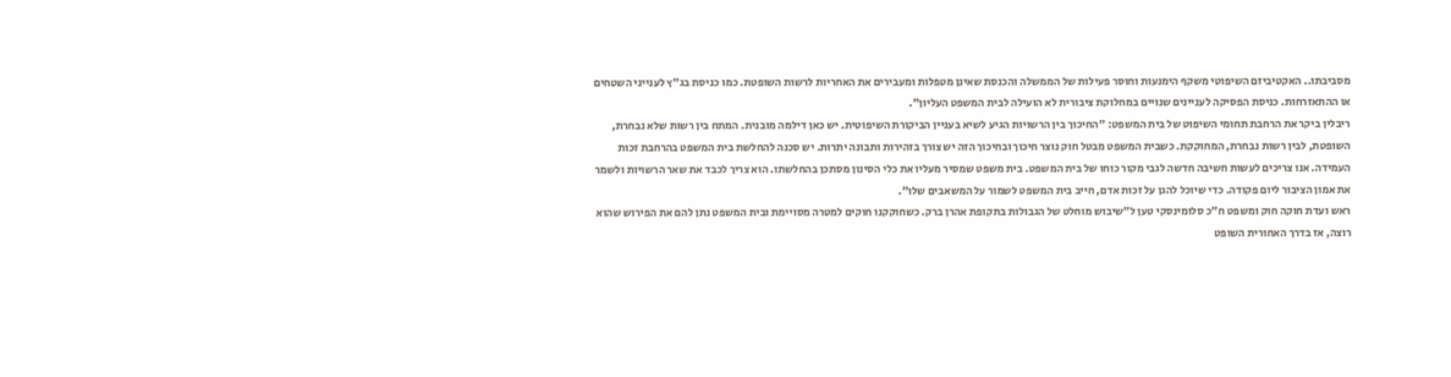מסביבתו.. האקטיביזם השיפוטי משקף הימנעות וחוסר פעילות של הממשלה והכנסת שאינן מטפלות ומעבירים את האחריות לרשות השופטת. כמו כניסת בג"ץ לענייני השטחים או ההתאזרחות. כניסת הפסיקה לעניינים שנויים במחלוקת ציבורית לא הועילה לבית המשפט העליון".
ריבלין ביקר את הרחבת תחומי השיפוט של בית המשפט: "החיכוך בין הרשויות הגיע לשיא בעניין הביקורת השיפוטית. יש כאן דילמה מובנית. המתח בין רשות שלא נבחרת, השופטת, לבין רשות נבחרת, המחוקקת. כשבית המשפט מבטל חוק נוצר חיכוך ובחיכוך הזה יש צורך בזהירות ותבונה יתרות. יש סכנה להחלשת בית המשפט בהרחבת זכות העמידה. אנו צריכים לעשות חשיבה חדשה לגבי מקור כוחו של בית המשפט. בית משפט שמסיר מעליו את כלי הסינון מסתכן בהחלשתו. הוא צריך לכבד את שאר הרשויות ולשמר את אמון הציבור ליום פקודה. כדי שיוכל להגן על זכות אדם, חייב בית המשפט לשמור על המשאבים שלו".
ראש ועדת חוקה חוק ומשפט ח"כ סלומינסקי טען ל"שיבוש מוחלט של הגבולות בתקופת אהרן ברק. כשחוקקנו חוקים למטרה מסויימת ובית המשפט נתן להם את הפירוש שהוא רוצה, אז בדרך האחורית השופט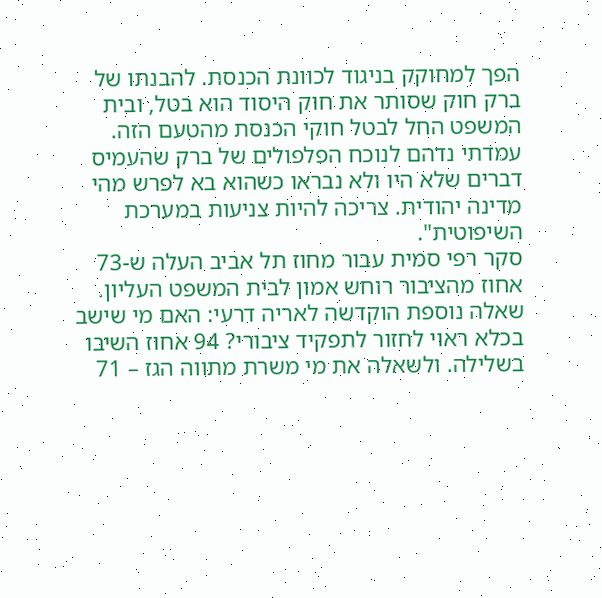הפך למחוקק בניגוד לכוונת הכנסת. להבנתו של ברק חוק שסותר את חוק היסוד הוא בטל, ובית המשפט החל לבטל חוקי הכנסת מהטעם הזה. עמדתי נדהם לנוכח הפלפולים של ברק שהעמיס דברים שלא היו ולא נבראו כשהוא בא לפרש מהי מדינה יהודית. צריכה להיות צניעות במערכת השיפוטית".
סקר רפי סמית עבור מחוז תל אביב העלה ש-73 אחוז מהציבור רוחש אמון לבית המשפט העליון. שאלה נוספת הוקדשה לאריה דרעי: האם מי שישב בכלא ראוי לחזור לתפקיד ציבורי? 94 אחוז השיבו בשלילה. ולשאלה את מי משרת מתווה הגז – 71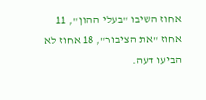אחוז השיבו "בעלי ההון", 11 אחוז "את הציבור", 18 אחוז לא הביעו דעה.